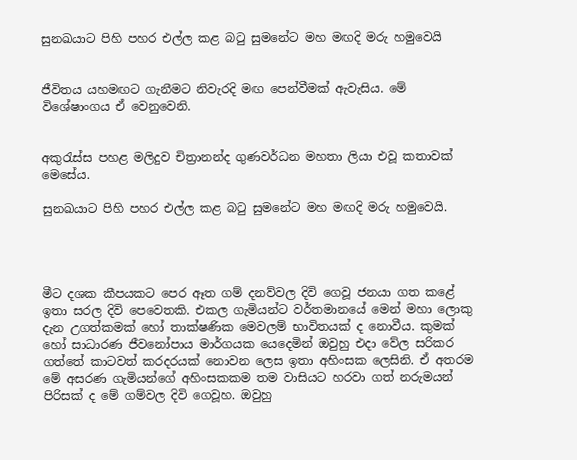සුනඛයාට පිහි පහර එල්ල කළ බටු සුමනේට මහ මඟදි මරු හමුවෙයි


ජීවිතය යහමඟට ගැනීමට නිවැරදි මඟ පෙන්වීමක් ඇවැසිය. මේ විශේෂාංගය ඒ වෙනුවෙනි.


අකුරැස්ස පහළ මලිදුව චිත්‍රානන්ද ගුණවර්ධන මහතා ලියා එවූ කතාවක් මෙසේය.

සුනඛයාට පිහි පහර එල්ල කළ බටු සුමනේට මහ මඟදි මරු හමුවෙයි.




මීට දශක කීපයකට පෙර ඈත ගම් දනව්වල දිවි ගෙවූ ජනයා ගත කළේ ඉතා සරල දිවි පෙවෙතකි. එකල ගැමියන්ට වර්තමානයේ මෙන් මහා ලොකු දැන උගත්කමක් හෝ තාක්ෂණික මෙවලම් භාවිතයක් ද නොවීය. කුමක් හෝ සාධාරණ ජීවනෝපාය මාර්ගයක යෙදෙමින් ඔවුහු එදා වේල සරිකර ගත්තේ කාටවත් කරදරයක් නොවන ලෙස ඉතා අහිංසක ලෙසිනි. ඒ අතරම මේ අසරණ ගැමියන්ගේ අහිංසකකම තම වාසියට හරවා ගත් නරුමයන් පිරිසක් ද මේ ගම්වල දිවි ගෙවූහ. ඔවුහු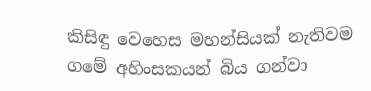කිසිඳු වෙහෙස මහන්සියක් නැතිවම ගමේ අහිංසකයන් බිය ගන්වා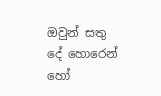ඔවුන් සතු දේ හොරෙන් හෝ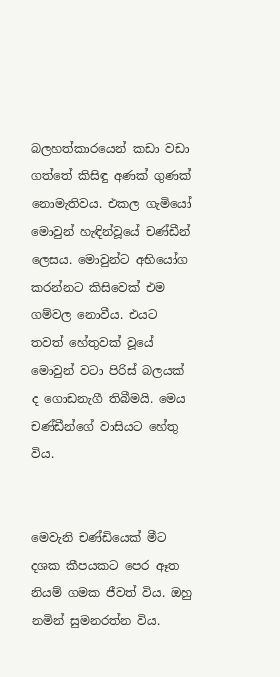බලහත්කාරයෙන් කඩා වඩා ගත්තේ කිසිඳු අණක් ගුණක් නොමැතිවය. එකල ගැමියෝ මොවුන් හැඳින්වූයේ චණ්ඩීන් ලෙසය. මොවුන්ට අභියෝග කරන්නට කිසිවෙක් එම ගම්වල නොවීය. එයට තවත් හේතුවක් වූයේ මොවුන් වටා පිරිස් බලයක් ද ගොඩනැගී තිබීමයි. මෙය චණ්ඩීන්ගේ වාසියට හේතු විය.


මෙවැනි චණ්ඩියෙක් මීට දශක කීපයකට පෙර ඈත නියම් ගමක ජීවත් විය. ඔහු නමින් සුමනරත්න විය.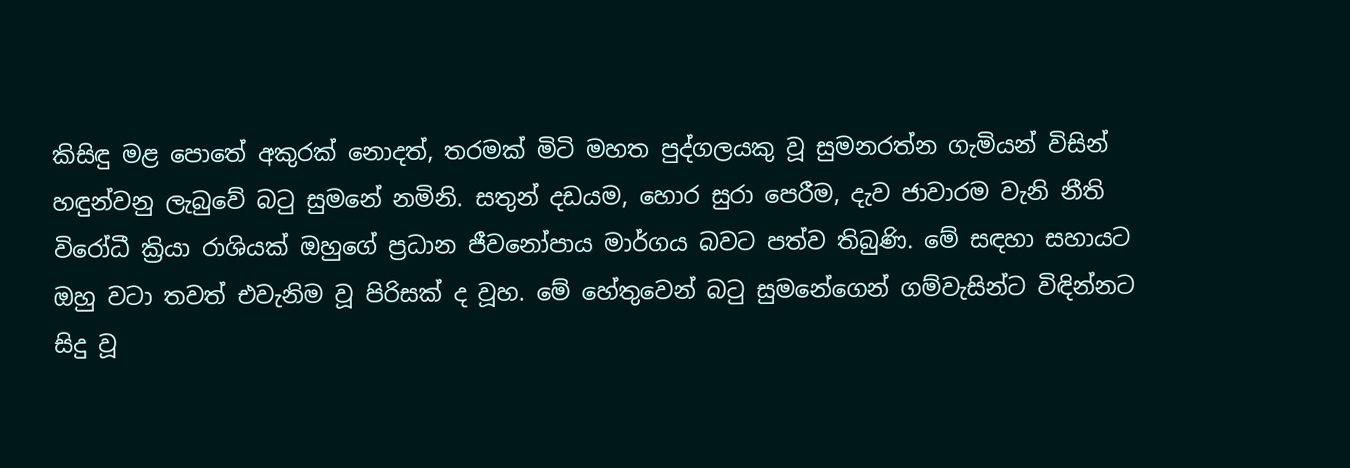කිසිඳු මළ පොතේ අකුරක් නොදත්, තරමක් මිටි මහත පුද්ගලයකු වූ සුමනරත්න ගැමියන් විසින් හඳුන්වනු ලැබුවේ බටු සුමනේ නමිනි. සතුන් දඩයම, හොර සුරා පෙරීම, දැව ජාවාරම වැනි නීති විරෝධී ක්‍රියා රාශියක් ඔහුගේ ප්‍රධාන ජීවනෝපාය මාර්ගය බවට පත්ව තිබුණි. මේ සඳහා සහායට ඔහු වටා තවත් එවැනිම වූ පිරිසක් ද වූහ. මේ හේතුවෙන් බටු සුමනේගෙන් ගම්වැසින්ට විඳින්නට සිදු වූ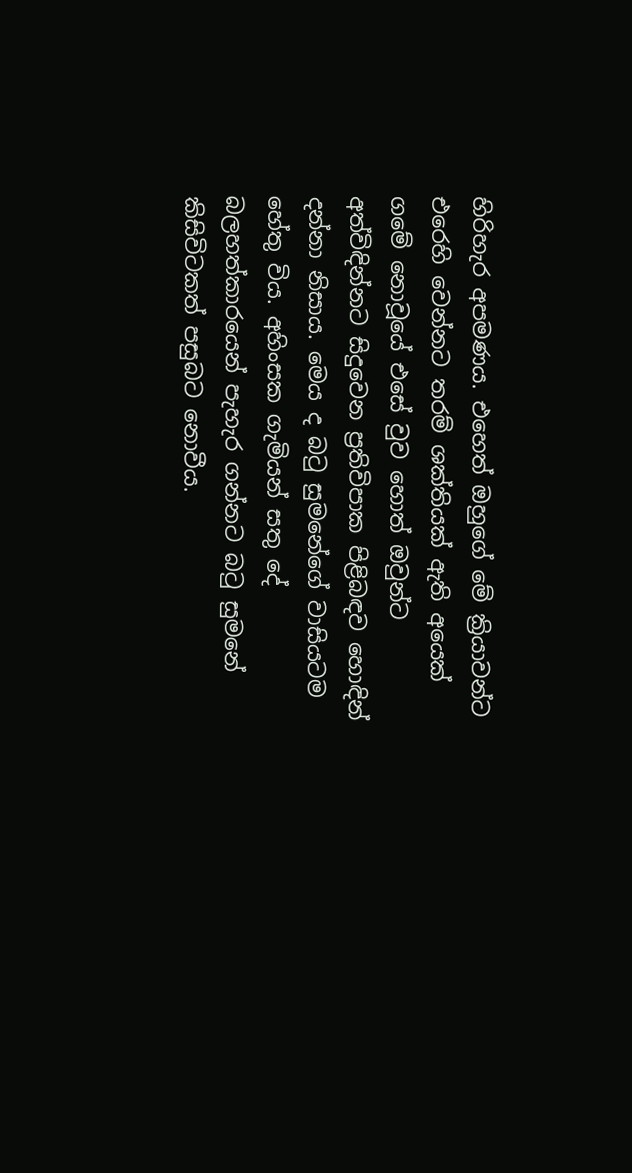හිරිහැර අපමණය. එහෙත් ඔහුගේ මේ ක්‍රියාවන්ට එරෙහි වෙන්නට තරම් ශක්තියක් ඇති අයෙක් ගමේ නොවූයේ එසේ වුව හොත් ඔවුන්ට අත්විඳින්නට සිදුවෙන ප්‍රතිවිපාක පිළිබඳව හොඳින් දන්නා නිසාය. මෙය ද බටු සුමනේගේ වාසියටම හේතු විය. අහිංසක ගැමියන් සතු දේ බලහත්කාරයෙන් පැහැර ගන්නට බටු සුමනේ කිසිවිටකත් පසුබට නොවීය.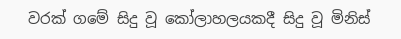වරක් ගමේ සිදු වූ කෝලාහලයකදී සිදු වූ මිනිස්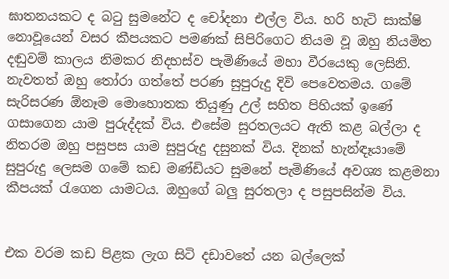ඝාතනයකට ද බටු සුමනේට ද චෝදනා එල්ල විය. හරි හැටි සාක්ෂි නොවූයෙන් වසර කීපයකට පමණක් සිපිරිගෙට නියම වූ ඔහු නියමිත දඬුවම් කාලය නිමකර නිදහස්ව පැමිණියේ මහා වීරයෙකු ලෙසිනි. නැවතත් ඔහු තෝරා ගත්තේ පරණ සුපුරුදු දිවි පෙවෙතමය. ගමේ සැරිසරණ ඕනෑම මොහොතක තියුණු උල් සහිත පිහියක් ඉණේ ගසාගෙන යාම පුරුද්දක් විය. එසේම සුරතලයට ඇති කළ බල්ලා ද නිතරම ඔහු පසුපස යාම සුපුරුදු දසුනක් විය. දිනක් හැන්ඳෑයාමේ සුපුරුදු ලෙසම ගමේ කඩ මණ්ඩියට සුමනේ පැමිණියේ අවශ්‍ය කළමනා කීපයක් රැගෙන යාමටය. ඔහුගේ බලු සුරතලා ද පසුපසින්ම විය.


එක වරම කඩ පිළක ලැග සිටි දඩාවතේ යන බල්ලෙක්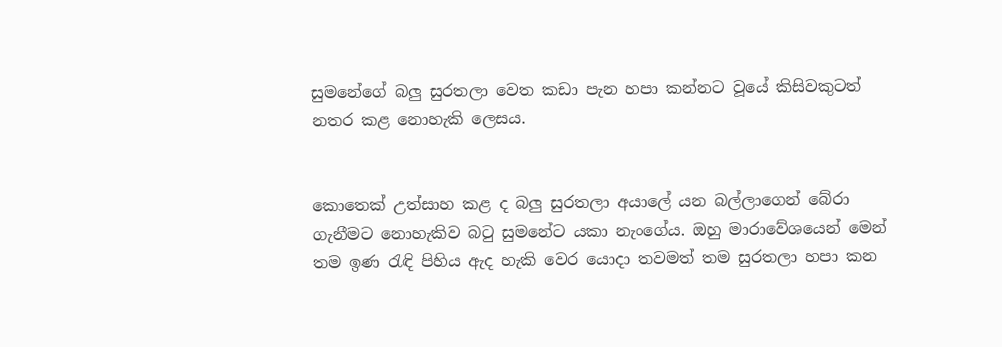සුමනේගේ බලු සුරතලා වෙත කඩා පැන හපා කන්නට වූයේ කිසිවකුටත් නතර කළ නොහැකි ලෙසය.


කොතෙක් උත්සාහ කළ ද බලු සුරතලා අයාලේ යන බල්ලාගෙන් බේරා ගැනීමට නොහැකිව බටු සුමනේට යකා නැංගේය. ඔහු මාරාවේශයෙන් මෙන් තම ඉණ රැඳි පිහිය ඇද හැකි වෙර යොදා තවමත් තම සුරතලා හපා කන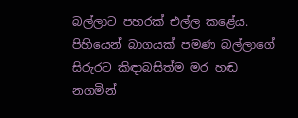බල්ලාට පහරක් එල්ල කළේය. පිහියෙන් බාගයක් පමණ බල්ලාගේ සිරුරට කිඳාබසිත්ම මර හඬ නගමින්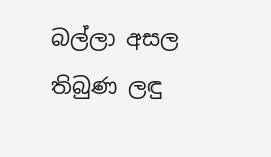බල්ලා අසල තිබුණ ලඳු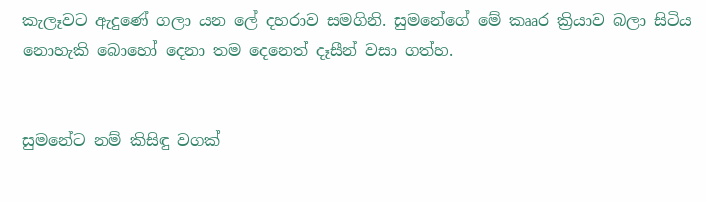කැලෑවට ඇදුණේ ගලා යන ලේ දහරාව සමගිනි. සුමනේගේ මේ කෲර ක්‍රියාව බලා සිටිය නොහැකි බොහෝ දෙනා තම දෙනෙත් දෑසීන් වසා ගත්හ.


සුමනේට නම් කිසිඳු වගක්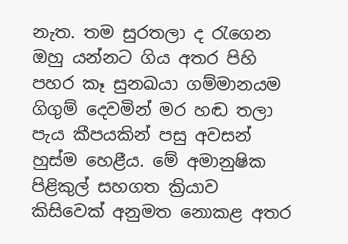නැත. තම සුරතලා ද රැගෙන ඔහු යන්නට ගිය අතර පිහි පහර කෑ සුනඛයා ගම්මානයම ගිගුම් දෙවමින් මර හඬ තලා පැය කීපයකින් පසු අවසන් හුස්ම හෙළීය. මේ අමානුෂික පිළිකුල් සහගත ක්‍රියාව කිසිවෙක් අනුමත නොකළ අතර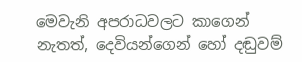මෙවැනි අපරාධවලට කාගෙන් නැතත්, දෙවියන්ගෙන් හෝ දඬුවම්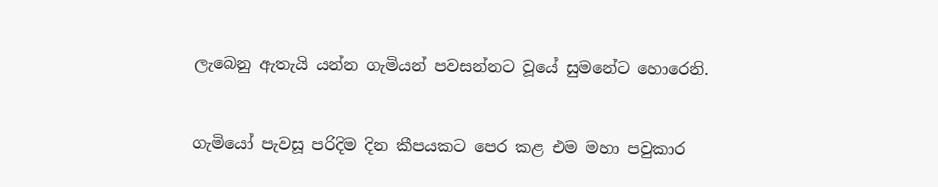ලැබෙනු ඇතැයි යන්න ගැමියන් පවසන්නට වූයේ සුමනේට හොරෙනි.


ගැමියෝ පැවසූ පරිදිම දින කීපයකට පෙර කළ එම මහා පවුකාර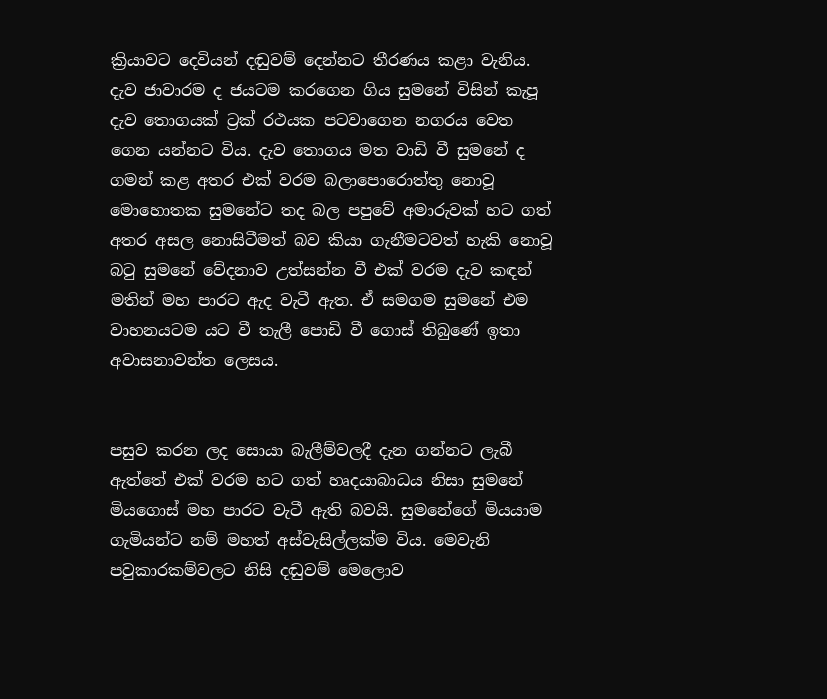ක්‍රියාවට දෙවියන් දඬුවම් දෙන්නට තීරණය කළා වැනිය. දැව ජාවාරම ද ජයටම කරගෙන ගිය සුමනේ විසින් කැපූ දැව තොගයක් ට්‍රක් රථයක පටවාගෙන නගරය වෙත ගෙන යන්නට විය. දැව තොගය මත වාඩි වී සුමනේ ද ගමන් කළ අතර එක් වරම බලාපොරොත්තු නොවූ මොහොතක සුමනේට තද බල පපුවේ අමාරුවක් හට ගත් අතර අසල නොසිටීමත් බව කියා ගැනීමටවත් හැකි නොවූ බටු සුමනේ වේදනාව උත්සන්න වී එක් වරම දැව කඳන් මතින් මහ පාරට ඇද වැටී ඇත. ඒ සමගම සුමනේ එම වාහනයටම යට වී තැලී පොඩි වී ගොස් තිබුණේ ඉතා අවාසනාවන්ත ලෙසය.


පසුව කරන ලද සොයා බැලීම්වලදී දැන ගන්නට ලැබී ඇත්තේ එක් වරම හට ගත් හෘදයාබාධය නිසා සුමනේ මියගොස් මහ පාරට වැටී ඇති බවයි. සුමනේගේ මියයාම ගැමියන්ට නම් මහත් අස්වැසිල්ලක්ම විය. මෙවැනි පවුකාරකම්වලට නිසි දඬුවම් මෙලොව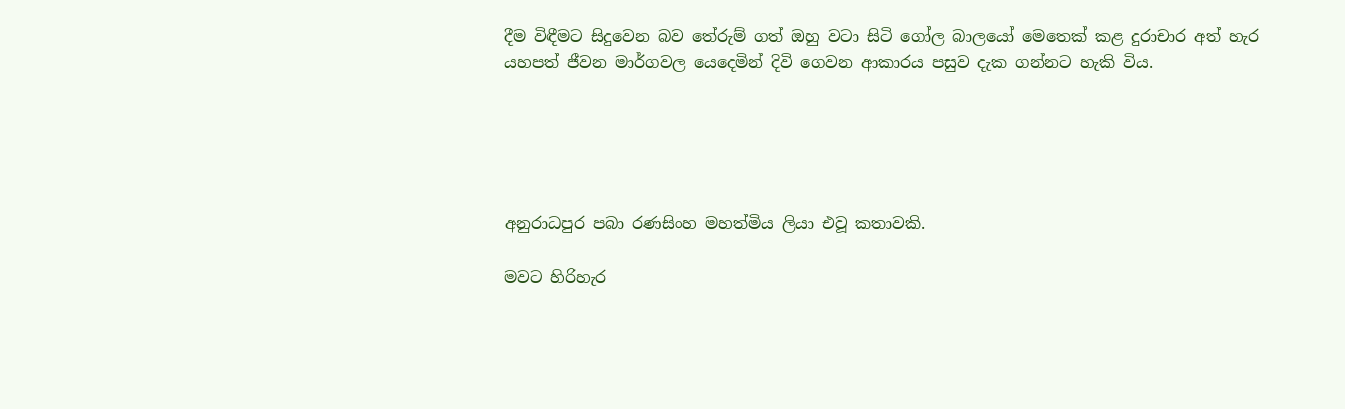දීම විඳීමට සිදුවෙන බව තේරුම් ගත් ඔහු වටා සිටි ගෝල බාලයෝ මෙතෙක් කළ දුරාචාර අත් හැර යහපත් ජීවන මාර්ගවල යෙදෙමින් දිවි ගෙවන ආකාරය පසුව දැක ගන්නට හැකි විය.





අනුරාධපුර පබා රණසිංහ මහත්මිය ලියා එවූ කතාවකි.

මවට හිරිහැර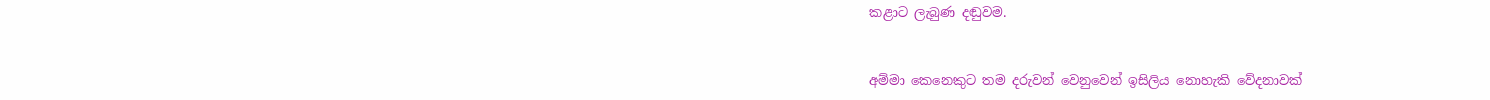කළාට ලැබුණ දඬුවම.


අම්මා කෙනෙකුට තම දරුවන් වෙනුවෙන් ඉසිලිය නොහැකි වේදනාවක්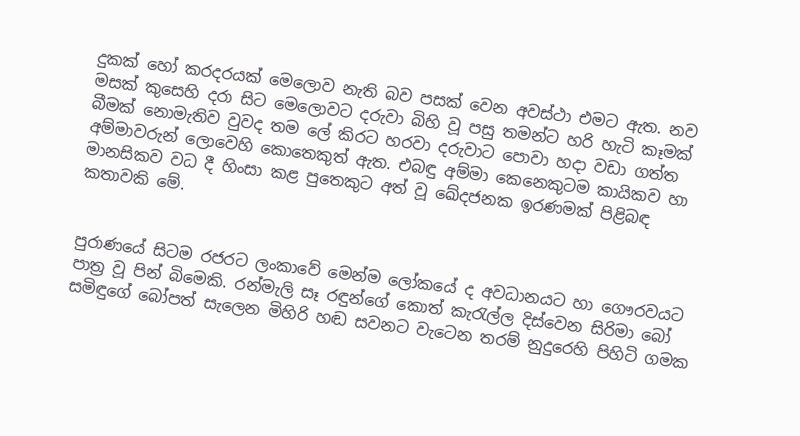දුකක් හෝ කරදරයක් මෙලොව නැති බව පසක් වෙන අවස්ථා එමට ඇත. නව මසක් කුසෙහි දරා සිට මෙලොවට දරුවා බිහි වූ පසු තමන්ට හරි හැටි කෑමක් බීමක් නොමැතිව වුවද තම ලේ කිරට හරවා දරුවාට පොවා හදා වඩා ගත්ත අම්මාවරුන් ලොවෙහි කොතෙකුත් ඇත. එබඳු අම්මා කෙනෙකුටම කායිකව හා මානසිකව වධ දී හිංසා කළ පුතෙකුට අත් වූ ඛේදජනක ඉරණමක් පිළිබඳ කතාවකි මේ.


පුරාණයේ සිටම රජරට ලංකාවේ මෙන්ම ලෝකයේ ද අවධානයට හා ගෞරවයට පාත්‍ර වූ පින් බිමෙකි. රන්මැලි සෑ රඳුන්ගේ කොත් කැරැල්ල දිස්වෙන සිරිමා බෝ සමිඳුගේ බෝපත් සැලෙන මිහිරි හඬ සවනට වැටෙන තරම් නුදුරෙහි පිහිටි ගමක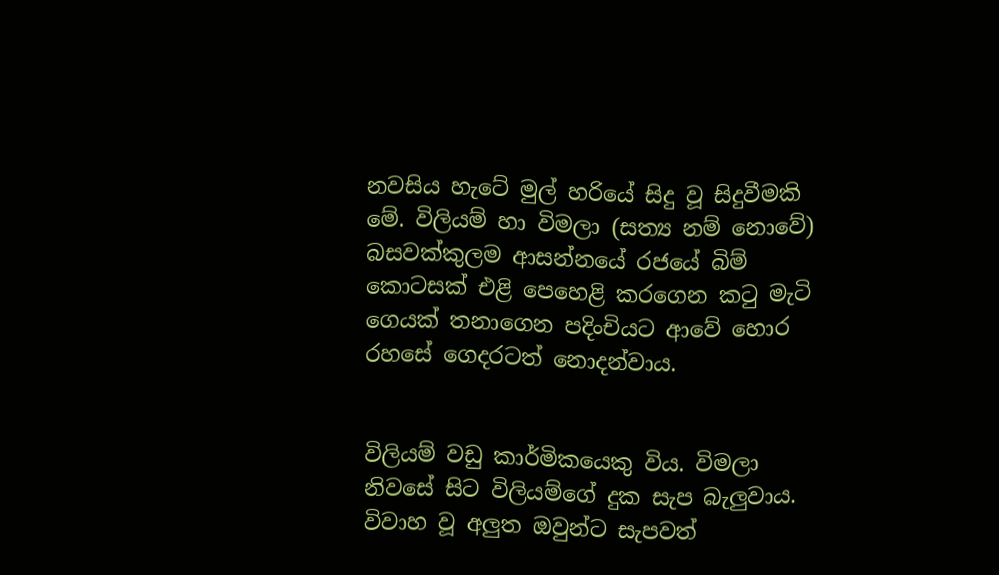නවසිය හැටේ මුල් හරියේ සිදු වූ සිදුවීමකි මේ. විලියම් හා විමලා (සත්‍ය නම් නොවේ) බසවක්කුලම ආසන්නයේ රජයේ බිම් කොටසක් එළි පෙහෙළි කරගෙන කටු මැටි ගෙයක් තනාගෙන පදිංචියට ආවේ හොර රහසේ ගෙදරටත් නොදන්වාය.


විලියම් වඩු කාර්මිකයෙකු විය. විමලා නිවසේ සිට විලියම්ගේ දුක සැප බැලුවාය. විවාහ වූ අලුත ඔවුන්ට සැපවත්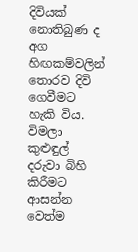දිවියක් නොතිබුණ ද අග හිඟකම්වලින් තොරව දිවි ගෙවීමට හැකි විය. විමලා කුළුඳුල් දරුවා බිහි කිරීමට ආසන්න වෙත්ම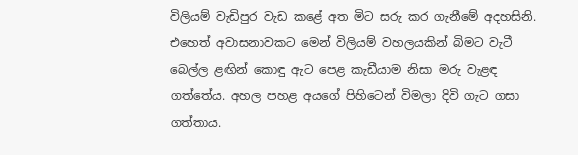විලියම් වැඩිපුර වැඩ කළේ අත මිට සරු කර ගැනීමේ අදහසිනි. එහෙත් අවාසනාවකට මෙන් විලියම් වහලයකින් බිමට වැටී බෙල්ල ළඟින් කොඳු ඇට පෙළ කැඩීයාම නිසා මරු වැළඳ ගත්තේය. අහල පහළ අයගේ පිහිටෙන් විමලා දිවි ගැට ගසා ගත්තාය.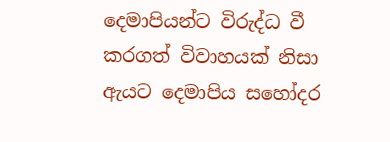දෙමාපියන්ට විරුද්ධ වී කරගත් විවාහයක් නිසා ඇයට දෙමාපිය සහෝදර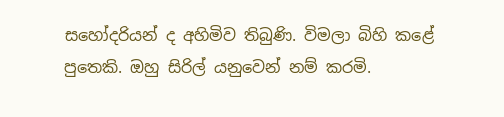සහෝදරියන් ද අහිමිව තිබුණි. විමලා බිහි කළේ පුතෙකි. ඔහු සිරිල් යනුවෙන් නම් කරමි.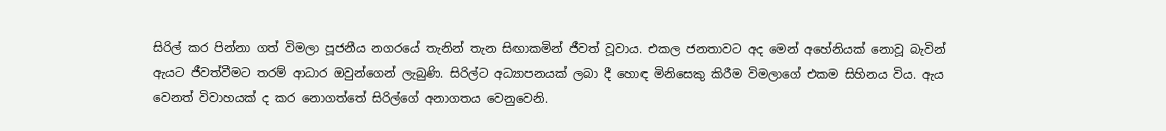සිරිල් කර පින්නා ගත් විමලා පූජනීය නගරයේ තැනින් තැන සිඟාකමින් ජීවත් වූවාය. එකල ජනතාවට අද මෙන් අහේනියක් නොවූ බැවින් ඇයට ජීවත්වීමට තරම් ආධාර ඔවුන්ගෙන් ලැබුණි. සිරිල්ට අධ්‍යාපනයක් ලබා දී හොඳ මිනිසෙකු කිරීම විමලාගේ එකම සිහිනය විය. ඇය වෙනත් විවාහයක් ද කර නොගත්තේ සිරිල්ගේ අනාගතය වෙනුවෙනි.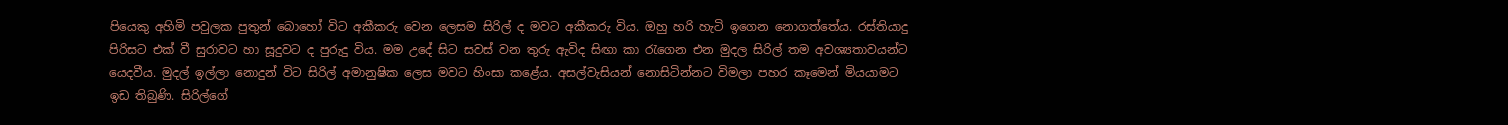පියෙකු අහිමි පවුලක පුතුන් බොහෝ විට අකීකරු වෙන ලෙසම සිරිල් ද මවට අකීකරු විය. ඔහු හරි හැටි ඉගෙන නොගත්තේය. රස්තියාදු පිරිසට එක් වී සුරාවට හා සූදුවට ද පුරුදු විය. මම උදේ සිට සවස් වන තුරු ඇවිද සිඟා කා රැගෙන එන මුදල සිරිල් තම අවශ්‍යතාවයන්ට යෙදවීය. මුදල් ඉල්ලා නොදුන් විට සිරිල් අමානුෂික ලෙස මවට හිංසා කළේය. අසල්වැසියන් නොසිටින්නට විමලා පහර කෑමෙන් මියයාමට ඉඩ තිබුණි. සිරිල්ගේ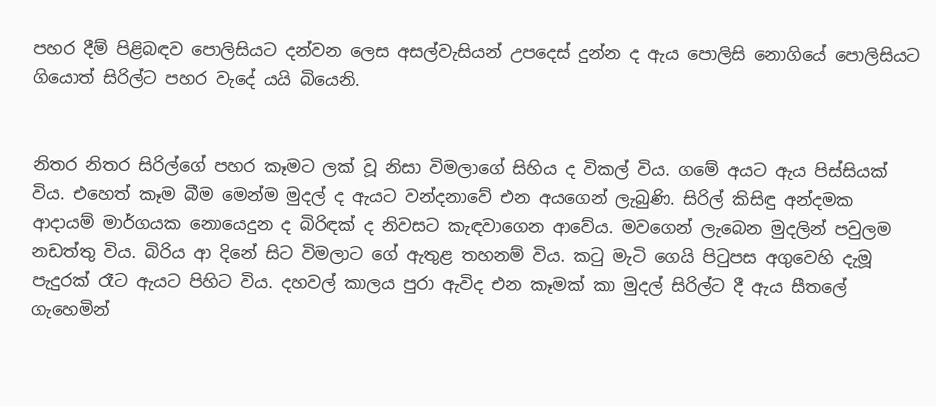පහර දීම් පිළිබඳව පොලිසියට දන්වන ලෙස අසල්වැසියන් උපදෙස් දුන්න ද ඇය පොලිසි නොගියේ පොලිසියට ගියොත් සිරිල්ට පහර වැදේ යයි බියෙනි.


නිතර නිතර සිරිල්ගේ පහර කෑමට ලක් වූ නිසා විමලාගේ සිහිය ද විකල් විය. ගමේ අයට ඇය පිස්සියක් විය. එහෙත් කෑම බීම මෙන්ම මුදල් ද ඇයට වන්දනාවේ එන අයගෙන් ලැබුණි. සිරිල් කිසිඳු අන්දමක ආදායම් මාර්ගයක නොයෙදුන ද බිරිඳක් ද නිවසට කැඳවාගෙන ආවේය. මවගෙන් ලැබෙන මුදලින් පවුලම නඩත්තු විය. බිරිය ආ දිනේ සිට විමලාට ගේ ඇතුළ තහනම් විය. කටු මැටි ගෙයි පිටුපස අගුවෙහි දැමූ පැදුරක් රෑට ඇයට පිහිට විය. දහවල් කාලය පුරා ඇවිද එන කෑමක් කා මුදල් සිරිල්ට දී ඇය සීතලේ ගැහෙමින්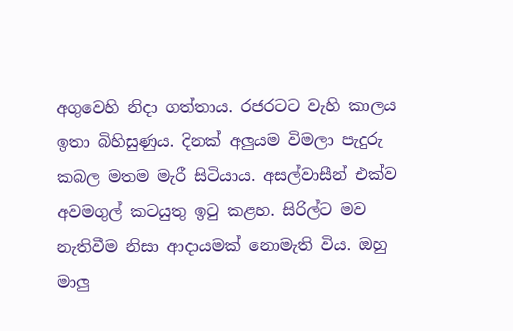අගුවෙහි නිදා ගත්තාය. රජරටට වැහි කාලය ඉතා බිහිසුණුය. දිනක් අලුයම විමලා පැදුරු කබල මතම මැරී සිටියාය. අසල්වාසීන් එක්ව අවමගුල් කටයුතු ඉටු කළහ. සිරිල්ට මව නැතිවීම නිසා ආදායමක් නොමැති විය. ඔහු මාලු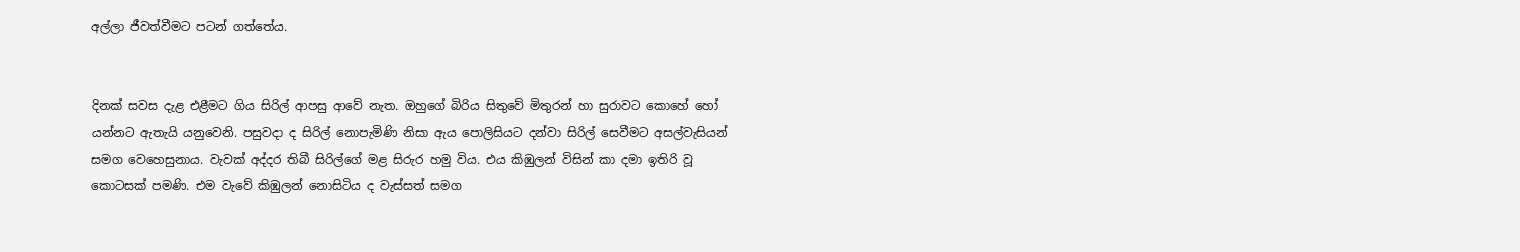අල්ලා ජීවත්වීමට පටන් ගත්තේය.


දිනක් සවස දැළ එළීමට ගිය සිරිල් ආපසු ආවේ නැත. ඔහුගේ බිරිය සිතුවේ මිතුරන් හා සුරාවට කොහේ හෝ යන්නට ඇතැයි යනුවෙනි. පසුවදා ද සිරිල් නොපැමිණි නිසා ඇය පොලිසියට දන්වා සිරිල් සෙවීමට අසල්වැසියන් සමග වෙහෙසුනාය. වැවක් අද්දර තිබී සිරිල්ගේ මළ සිරුර හමු විය. එය කිඹුලන් විසින් කා දමා ඉතිරි වූ කොටසක් පමණි. එම වැවේ කිඹුලන් නොසිටිය ද වැස්සත් සමග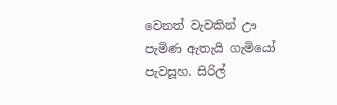වෙනත් වැවකින් ඌ පැමිණ ඇතැයි ගැමියෝ පැවසූහ. සිරිල්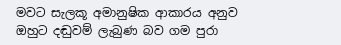මවට සැලකූ අමානුෂික ආකාරය අනුව ඔහුට දඬුවම් ලැබුණ බව ගම පුරා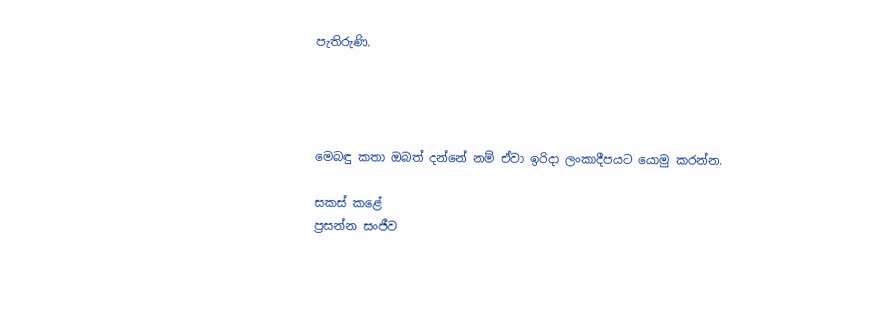පැතිරුණි.




මෙබඳු කතා ඔබත් දන්නේ නම් ඒවා ඉරිදා ලංකාදීපයට යොමු කරන්න.

සකස් කළේ
ප්‍රසන්න සංජීව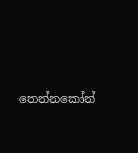තෙන්නකෝන්